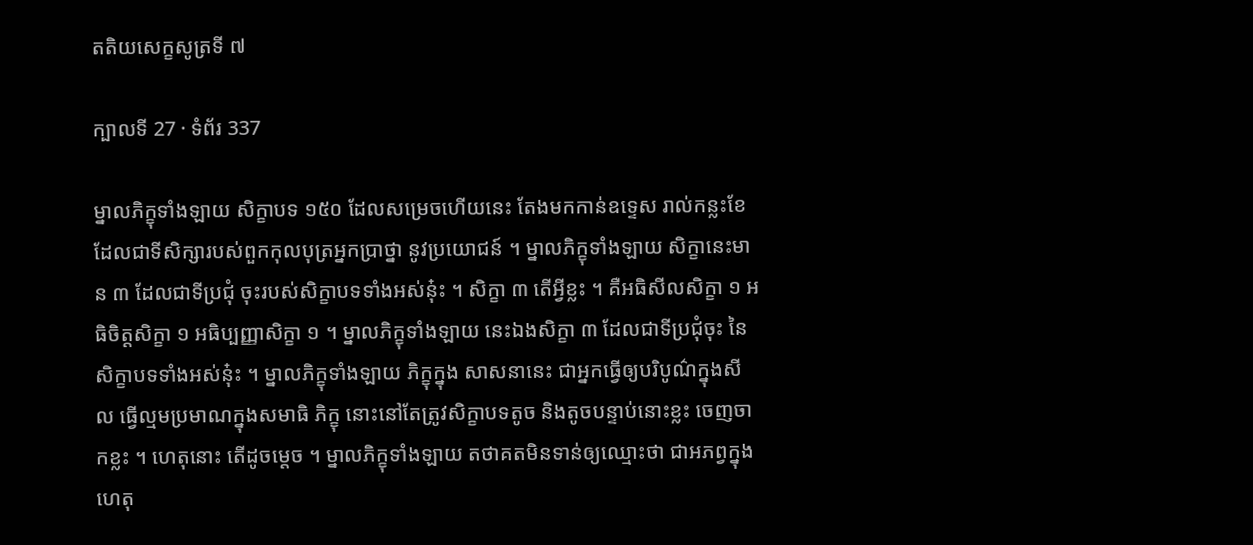តតិយសេក្ខសូត្រទី ៧

ក្បាលទី 27 · ទំព័រ 337

ម្នាលភិក្ខុទាំងឡាយ សិក្ខាបទ ១៥០ ដែលសម្រេចហើយនេះ តែងមកកាន់ឧទ្ទេស រាល់កន្លះខែ ដែលជាទីសិក្សារបស់ពួកកុលបុត្រអ្នកប្រាថ្នា នូវប្រយោជន៍ ។ ម្នាលភិក្ខុទាំងឡាយ សិក្ខានេះមាន ៣ ដែលជាទីប្រជុំ ចុះរបស់សិក្ខាបទទាំងអស់នុ៎ះ ។ សិក្ខា ៣ តើអ្វីខ្លះ ។ គឺអធិសីលសិក្ខា ១ អធិចិត្តសិក្ខា ១ អធិប្បញ្ញាសិក្ខា ១ ។ ម្នាលភិក្ខុទាំងឡាយ នេះឯងសិក្ខា ៣ ដែលជាទីប្រជុំចុះ នៃសិក្ខាបទទាំងអស់នុ៎ះ ។ ម្នាលភិក្ខុទាំងឡាយ ភិក្ខុក្នុង សាសនានេះ ជាអ្នកធ្វើឲ្យបរិបូណ៌ក្នុងសីល ធ្វើល្មមប្រមាណក្នុងសមាធិ ភិក្ខុ នោះនៅតែត្រូវសិក្ខាបទតូច និងតូចបន្ទាប់នោះខ្លះ ចេញចាកខ្លះ ។ ហេតុនោះ តើដូចម្តេច ។ ម្នាលភិក្ខុទាំងឡាយ តថាគតមិនទាន់ឲ្យឈ្មោះថា ជាអភព្វក្នុង ហេតុ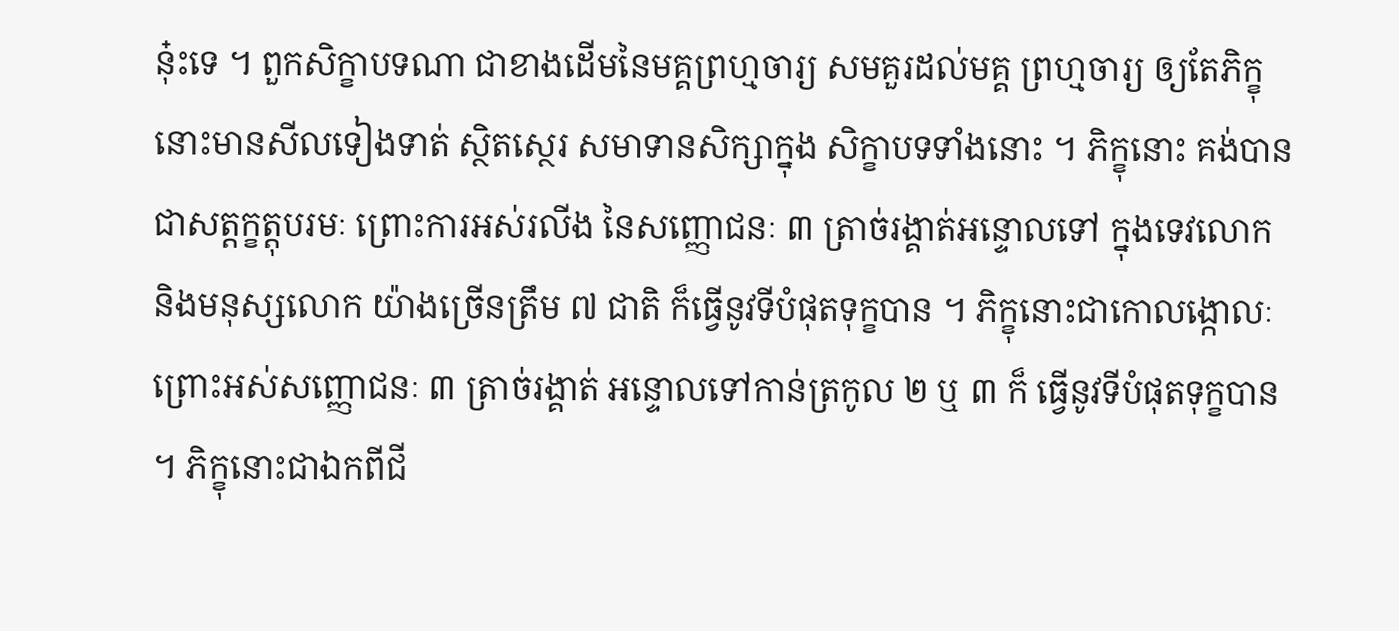នុ៎ះទេ ។ ពួកសិក្ខាបទណា ជាខាងដើមនៃមគ្គព្រហ្មចារ្យ សមគួរដល់មគ្គ ព្រហ្មចារ្យ ឲ្យតែភិក្ខុនោះមានសីលទៀងទាត់ ស្ថិតស្ថេរ សមាទានសិក្សាក្នុង សិក្ខាបទទាំងនោះ ។ ភិក្ខុនោះ គង់បានជាសត្តក្ខត្តុបរមៈ ព្រោះការអស់រលីង នៃសញ្ញោជនៈ ៣ ត្រាច់រង្គាត់អន្ទោលទៅ ក្នុងទេវលោក និងមនុស្សលោក យ៉ាងច្រើនត្រឹម ៧ ជាតិ ក៏ធ្វើនូវទីបំផុតទុក្ខបាន ។ ភិក្ខុនោះជាកោលង្កោលៈ ព្រោះអស់សញ្ញោជនៈ ៣ ត្រាច់រង្គាត់ អន្ទោលទៅកាន់ត្រកូល ២ ឬ ៣ ក៏ ធ្វើនូវទីបំផុតទុក្ខបាន ។ ភិក្ខុនោះជាឯកពីជី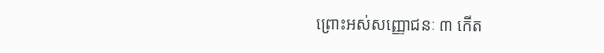ព្រោះអស់សញ្ញោជនៈ ៣ កើត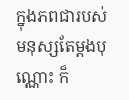ក្នុងភពជារបស់មនុស្សតែម្តងបុណ្ណោះ ក៏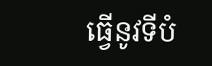ធ្វើនូវទីបំ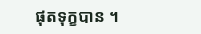ផុតទុក្ខបាន ។